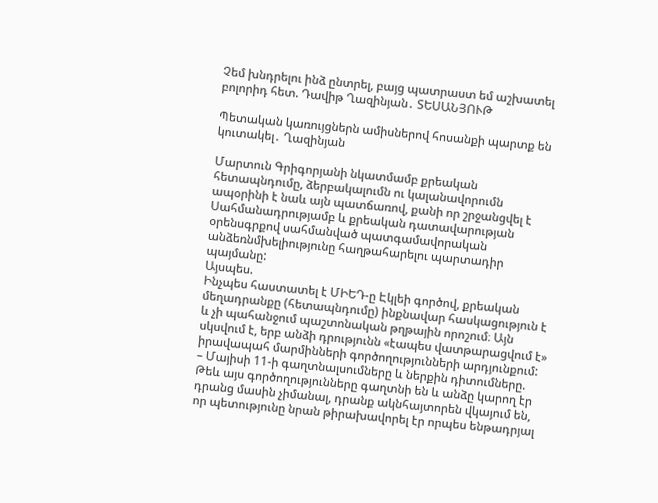Չեմ խնդրելու ինձ ընտրել, բայց պատրաստ եմ աշխատել բոլորիդ հետ. Դավիթ Ղազինյան․ ՏԵՍԱՆՅՈՒԹ

Պետական կառույցներն ամիսներով հոսանքի պարտք են կուտակել․ Ղազինյան

Մարտուն Գրիգորյանի նկատմամբ քրեական հետապնդումը, ձերբակալումն ու կալանավորումն ապօրինի է նաև այն պատճառով, քանի որ շրջանցվել է Սահմանադրությամբ և քրեական դատավարության օրենսգրքով սահմանված պատգամավորական անձեռնմխելիությունը հաղթահարելու պարտադիր պայմանը:
Այսպես.
Ինչպես հաստատել է ՄԻԵԴ-ը Էկլեի գործով, քրեական մեղադրանքը (հետապնդումը) ինքնավար հասկացություն է և չի պահանջում պաշտոնական թղթային որոշում։ Այն սկսվում է, երբ անձի դրությունն «էապես վատթարացվում է» իրավապահ մարմինների գործողությունների արդյունքում:
– Մայիսի 11-ի գաղտնալսումները և ներքին դիտումները.
Թեև այս գործողությունները գաղտնի են և անձը կարող էր դրանց մասին չիմանալ, դրանք ակնհայտորեն վկայում են, որ պետությունը նրան թիրախավորել էր որպես ենթադրյալ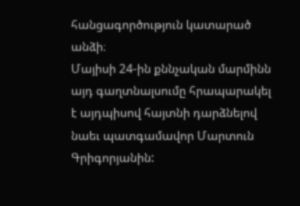հանցագործություն կատարած անձի։
Մայիսի 24-ին քննչական մարմինն այդ գաղտնալսումը հրապարակել է այդպիսով հայտնի դարձնելով նաեւ պատգամավոր Մարտուն Գրիգորյանին: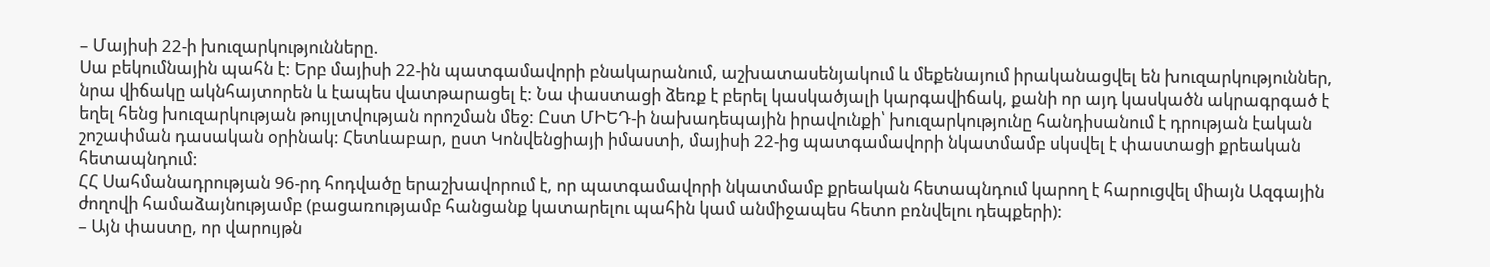– Մայիսի 22-ի խուզարկությունները.
Սա բեկումնային պահն է: Երբ մայիսի 22-ին պատգամավորի բնակարանում, աշխատասենյակում և մեքենայում իրականացվել են խուզարկություններ, նրա վիճակը ակնհայտորեն և էապես վատթարացել է: Նա փաստացի ձեռք է բերել կասկածյալի կարգավիճակ, քանի որ այդ կասկածն ակրագրգած է եղել հենց խուզարկության թույլտվության որոշման մեջ: Ըստ ՄԻԵԴ-ի նախադեպային իրավունքի՝ խուզարկությունը հանդիսանում է դրության էական շոշափման դասական օրինակ: Հետևաբար, ըստ Կոնվենցիայի իմաստի, մայիսի 22-ից պատգամավորի նկատմամբ սկսվել է փաստացի քրեական հետապնդում:
ՀՀ Սահմանադրության 96-րդ հոդվածը երաշխավորում է, որ պատգամավորի նկատմամբ քրեական հետապնդում կարող է հարուցվել միայն Ազգային ժողովի համաձայնությամբ (բացառությամբ հանցանք կատարելու պահին կամ անմիջապես հետո բռնվելու դեպքերի):
– Այն փաստը, որ վարույթն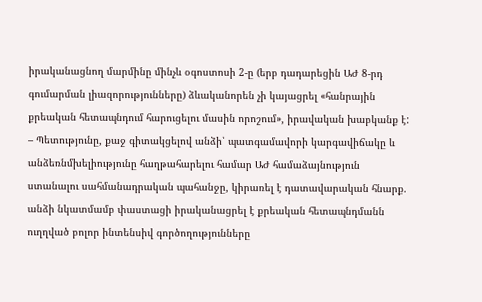իրականացնող մարմինը մինչև օգոստոսի 2-ը (երբ դադարեցին ԱԺ 8-րդ գումարման լիազորությունները) ձևականորեն չի կայացրել «հանրային քրեական հետապնդում հարուցելու մասին որոշում», իրավական խաբկանք է:
– Պետությունը, քաջ գիտակցելով անձի՝ պատգամավորի կարգավիճակը և անձեռնմխելիությունը հաղթահարելու համար ԱԺ համաձայնություն ստանալու սահմանադրական պահանջը, կիրառել է դատավարական հնարք. անձի նկատմամբ փաստացի իրականացրել է քրեական հետապնդմանն ուղղված բոլոր ինտենսիվ գործողությունները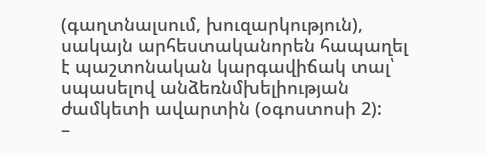(գաղտնալսում, խուզարկություն), սակայն արհեստականորեն հապաղել է պաշտոնական կարգավիճակ տալ՝ սպասելով անձեռնմխելիության ժամկետի ավարտին (օգոստոսի 2):
–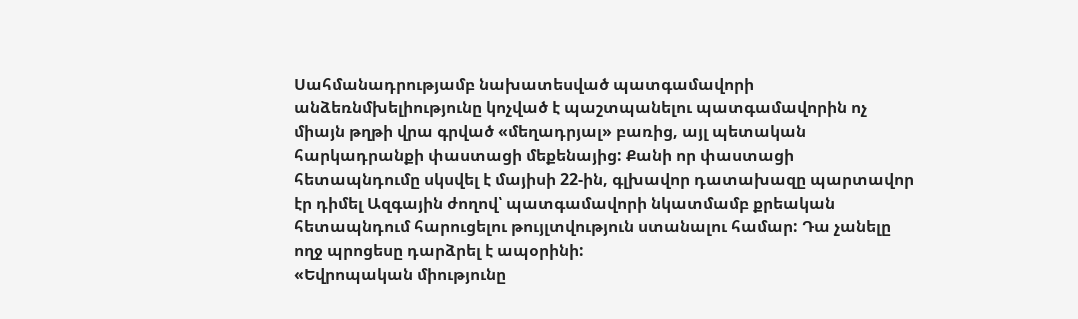Սահմանադրությամբ նախատեսված պատգամավորի անձեռնմխելիությունը կոչված է պաշտպանելու պատգամավորին ոչ միայն թղթի վրա գրված «մեղադրյալ» բառից, այլ պետական հարկադրանքի փաստացի մեքենայից: Քանի որ փաստացի հետապնդումը սկսվել է մայիսի 22-ին, գլխավոր դատախազը պարտավոր էր դիմել Ազգային ժողով՝ պատգամավորի նկատմամբ քրեական հետապնդում հարուցելու թույլտվություն ստանալու համար: Դա չանելը ողջ պրոցեսը դարձրել է ապօրինի:
«Եվրոպական միությունը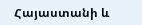Հայաստանի և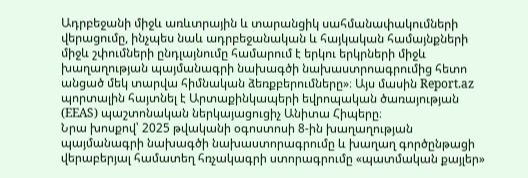Ադրբեջանի միջև առևտրային և տարանցիկ սահմանափակումների վերացումը, ինչպես նաև ադրբեջանական և հայկական համայնքների միջև շփումների ընդլայնումը համարում է երկու երկրների միջև խաղաղության պայմանագրի նախագծի նախաստրոագրումից հետո անցած մեկ տարվա հիմնական ձեռքբերումները»։ Այս մասին Report.az պորտալին հայտնել է Արտաքինկապերի եվրոպական ծառայության (EEAS) պաշտոնական ներկայացուցիչ Անիտա Հիպերը։
Նրա խոսքով՝ 2025 թվականի օգոստոսի 8-ին խաղաղության պայմանագրի նախագծի նախաստորագրումը և խաղաղ գործընթացի վերաբերյալ համատեղ հռչակագրի ստորագրումը «պատմական քայլեր»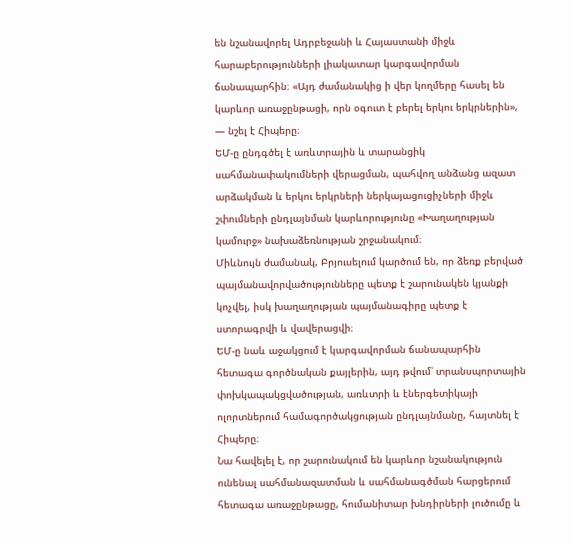են նշանավորել Ադրբեջանի և Հայաստանի միջև հարաբերությունների լիակատար կարգավորման ճանապարհին։ «Այդ ժամանակից ի վեր կողմերը հասել են կարևոր առաջընթացի, որն օգուտ է բերել երկու երկրներին», — նշել է Հիպերը։
ԵՄ-ը ընդգծել է առևտրային և տարանցիկ սահմանափակումների վերացման, պահվող անձանց ազատ արձակման և երկու երկրների ներկայացուցիչների միջև շփումների ընդլայնման կարևորությունը «Խաղաղության կամուրջ» նախաձեռնության շրջանակում։
Միևնույն ժամանակ, Բրյուսելում կարծում են, որ ձեռք բերված պայմանավորվածությունները պետք է շարունակեն կյանքի կոչվել, իսկ խաղաղության պայմանագիրը պետք է ստորագրվի և վավերացվի։
ԵՄ-ը նաև աջակցում է կարգավորման ճանապարհին հետագա գործնական քայլերին, այդ թվում՝ տրանսպորտային փոխկապակցվածության, առևտրի և էներգետիկայի ոլորտներում համագործակցության ընդլայնմանը, հայտնել է Հիպերը։
Նա հավելել է, որ շարունակում են կարևոր նշանակություն ունենալ սահմանազատման և սահմանագծման հարցերում հետագա առաջընթացը, հումանիտար խնդիրների լուծումը և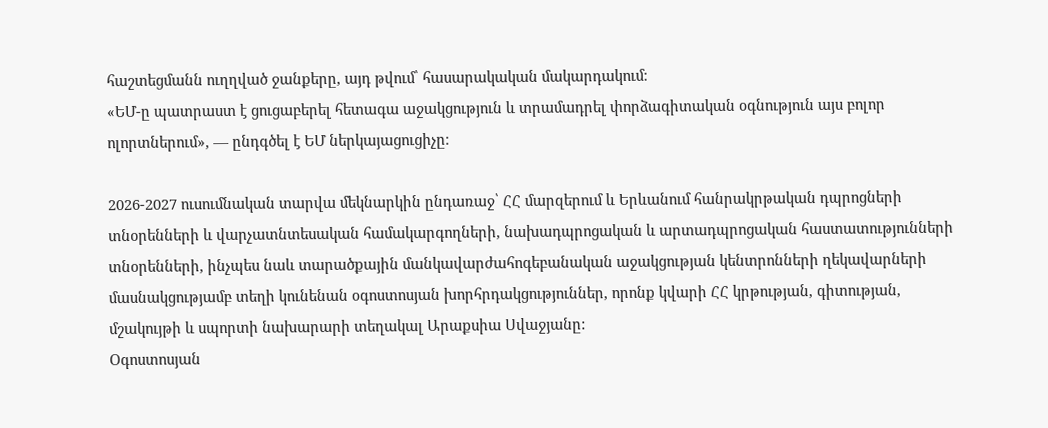հաշտեցմանն ուղղված ջանքերը, այդ թվում՝ հասարակական մակարդակում։
«ԵՄ-ը պատրաստ է ցուցաբերել հետագա աջակցություն և տրամադրել փորձագիտական օգնություն այս բոլոր ոլորտներում», — ընդգծել է ԵՄ ներկայացուցիչը։

2026-2027 ուսումնական տարվա մեկնարկին ընդառաջ՝ ՀՀ մարզերում և Երևանում հանրակրթական դպրոցների տնօրենների և վարչատնտեսական համակարգողների, նախադպրոցական և արտադպրոցական հաստատությունների տնօրենների, ինչպես նաև տարածքային մանկավարժահոգեբանական աջակցության կենտրոնների ղեկավարների մասնակցությամբ տեղի կունենան օգոստոսյան խորհրդակցություններ, որոնք կվարի ՀՀ կրթության, գիտության, մշակույթի և սպորտի նախարարի տեղակալ Արաքսիա Սվաջյանը:
Օգոստոսյան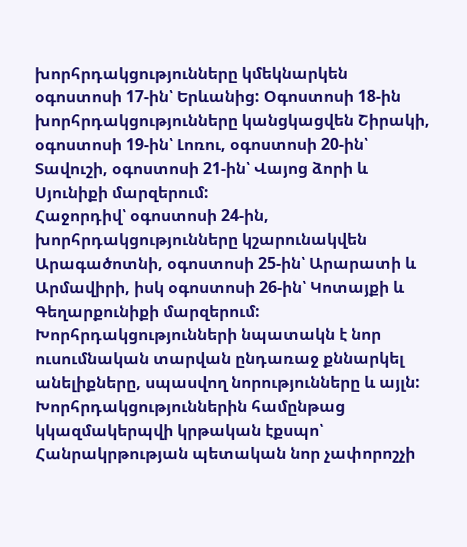խորհրդակցությունները կմեկնարկեն օգոստոսի 17-ին՝ Երևանից: Օգոստոսի 18-ին խորհրդակցությունները կանցկացվեն Շիրակի, օգոստոսի 19-ին՝ Լոռու, օգոստոսի 20-ին՝ Տավուշի, օգոստոսի 21-ին՝ Վայոց ձորի և Սյունիքի մարզերում:
Հաջորդիվ՝ օգոստոսի 24-ին, խորհրդակցությունները կշարունակվեն Արագածոտնի, օգոստոսի 25-ին՝ Արարատի և Արմավիրի, իսկ օգոստոսի 26-ին՝ Կոտայքի և Գեղարքունիքի մարզերում:
Խորհրդակցությունների նպատակն է նոր ուսումնական տարվան ընդառաջ քննարկել անելիքները, սպասվող նորությունները և այլն:
Խորհրդակցություններին համընթաց կկազմակերպվի կրթական էքսպո՝ Հանրակրթության պետական նոր չափորոշչի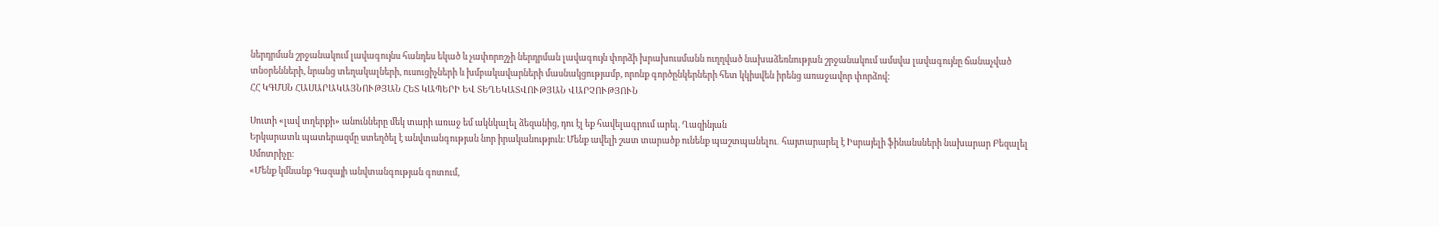ներդրման շրջանակում լավագույնս հանդես եկած և չափորոշչի ներդրման լավագույն փորձի խրախուսմանն ուղղված նախաձեռնության շրջանակում ամսվա լավագույնը ճանաչված տնօրենների, նրանց տեղակալների, ուսուցիչների և խմբակավարների մասնակցությամբ, որոնք գործընկերների հետ կկիսվեն իրենց առաջավոր փորձով:
ՀՀ ԿԳՄՍՆ ՀԱՍԱՐԱԿԱՅՆՈՒԹՅԱՆ ՀԵՏ ԿԱՊԵՐԻ ԵՎ ՏԵՂԵԿԱՏՎՈՒԹՅԱՆ ՎԱՐՉՈՒԹՅՈՒՆ

Սուտի «լավ տղերքի» անունները մեկ տարի առաջ եմ ակնկալել ձեզանից, դու էլ եք հավելագրում արել. Ղազինյան
Երկարատև պատերազմը ստեղծել է անվտանգության նոր իրականություն։ Մենք ավելի շատ տարածք ունենք պաշտպանելու․ հայտարարել է Իսրայելի ֆինանսների նախարար Բեզալել Սմոտրիչը։
«Մենք կմնանք Գազայի անվտանգության գոտում,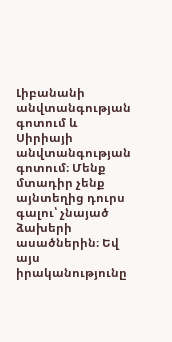Լիբանանի անվտանգության գոտում և Սիրիայի անվտանգության գոտում։ Մենք մտադիր չենք այնտեղից դուրս գալու՝ չնայած ձախերի ասածներին։ Եվ այս իրականությունը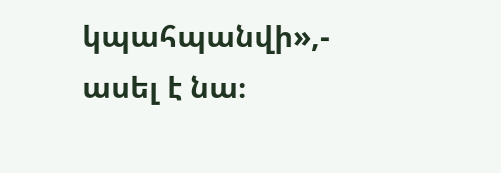կպահպանվի»,- ասել է նա։